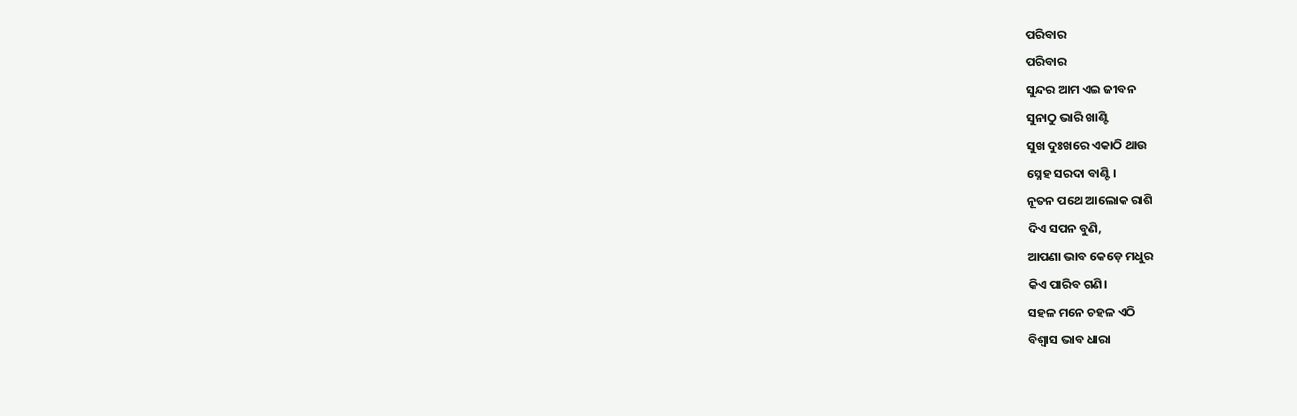ପରିବାର
ପରିବାର
ସୁନ୍ଦର ଆମ ଏଇ ଜୀବନ
ସୁନାଠୁ ଭାରି ଖାଣ୍ଟି
ସୁଖ ଦୁଃଖରେ ଏକାଠି ଥାଉ
ସ୍ନେହ ସରଦା ବାଣ୍ଟି।
ନୂତନ ପଥେ ଆଲୋକ ରାଶି
ଦିଏ ସପନ ବୁଣି,
ଆପଣା ଭାବ କେଡ଼େ ମଧୁର
କିଏ ପାରିବ ଗଣି।
ସହଳ ମନେ ଚହଳ ଏଠି
ବିଶ୍ୱାସ ଭାବ ଧାରା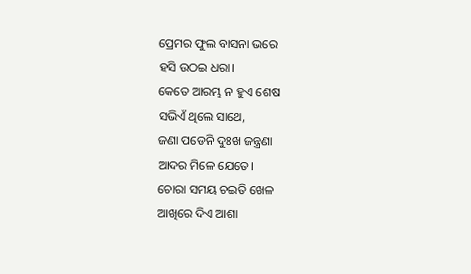ପ୍ରେମର ଫୁଲ ବାସନା ଭରେ
ହସି ଉଠଇ ଧରା।
କେତେ ଆରମ୍ଭ ନ ହୁଏ ଶେଷ
ସଭିଏଁ ଥିଲେ ସାଥେ,
ଜଣା ପଡେନି ଦୁଃଖ ଜନ୍ତ୍ରଣା
ଆଦର ମିଳେ ଯେତେ।
ଚୋରା ସମୟ ଚଇତି ଖେଳ
ଆଖିରେ ଦିଏ ଆଶା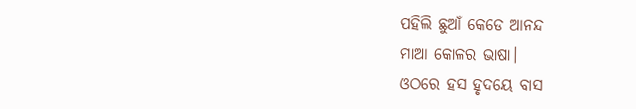ପହିଲି ଛୁଆଁ କେଡେ ଆନନ୍ଦ
ମାଆ କୋଳର ଭାଷା।
ଓଠରେ ହସ ହୃଦୟେ ବାସ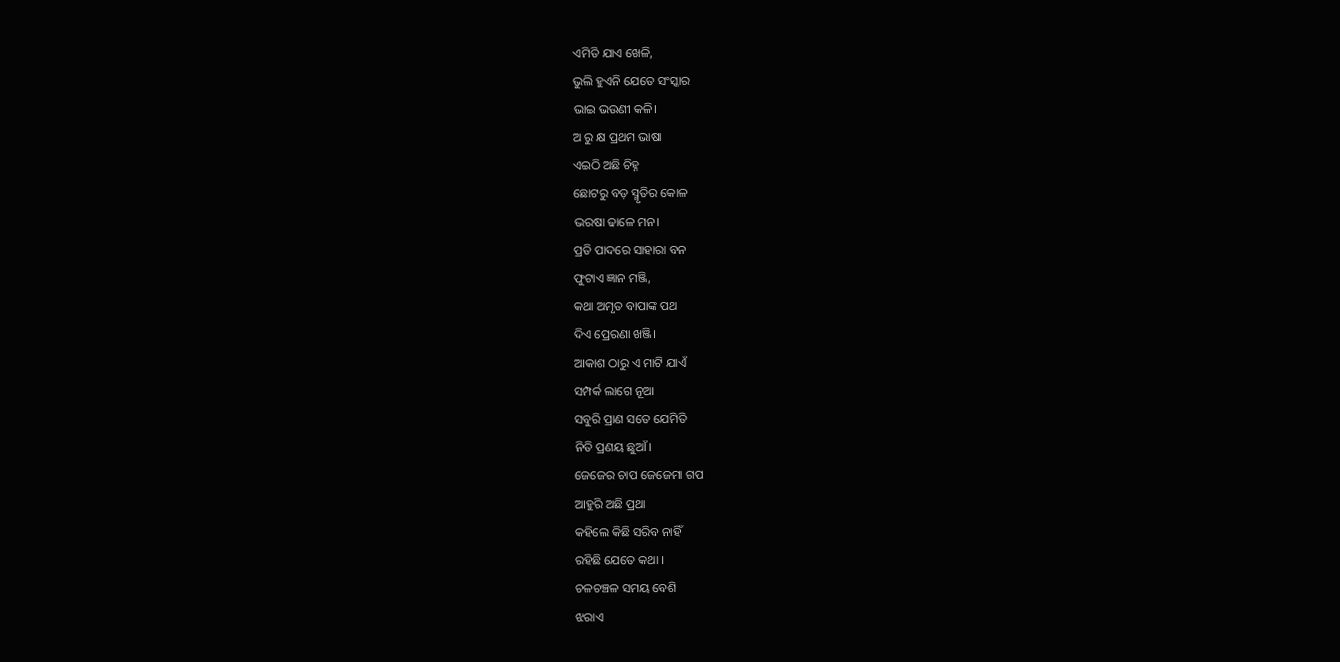ଏମିତି ଯାଏ ଖେଳି,
ଭୁଲି ହୁଏନି ଯେତେ ସଂସ୍କାର
ଭାଇ ଭଉଣୀ କଳି।
ଅ ରୁ କ୍ଷ ପ୍ରଥମ ଭାଷା
ଏଇଠି ଅଛି ଚିହ୍ନ
ଛୋଟରୁ ବଡ଼ ସ୍ମୃତିର କୋଳ
ଭରଷା ଢାଳେ ମନ।
ପ୍ରତି ପାଦରେ ସାହାରା ବନ
ଫୁଟାଏ ଜ୍ଞାନ ମଞ୍ଜି,
କଥା ଅମୃତ ବାପାଙ୍କ ପଥ
ଦିଏ ପ୍ରେରଣା ଖଞ୍ଜି।
ଆକାଶ ଠାରୁ ଏ ମାଟି ଯାଏଁ
ସମ୍ପର୍କ ଲାଗେ ନୂଆ
ସବୁରି ପ୍ରାଣ ସତେ ଯେମିତି
ନିତି ପ୍ରଣୟ ଛୁଆଁ।
ଜେଜେର ଚାପ ଜେଜେମା ଗପ
ଆହୁରି ଅଛି ପ୍ରଥା
କହିଲେ କିଛି ସରିବ ନାହିଁ
ରହିଛି ଯେତେ କଥା ।
ଚଳଚଞ୍ଚଳ ସମୟ ବେଶି
ଝରାଏ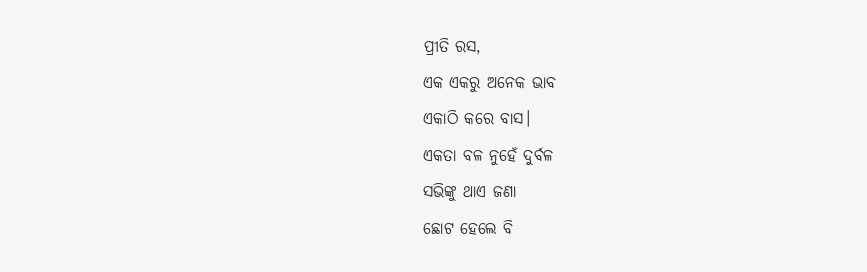ପ୍ରୀତି ରସ,
ଏକ ଏକରୁ ଅନେକ ଭାବ
ଏକାଠି କରେ ବାସ।
ଏକତା ବଳ ନୁହେଁ ଦୁର୍ବଳ
ସଭିଙ୍କୁ ଥାଏ ଜଣା
ଛୋଟ ହେଲେ ବି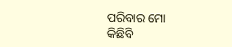ପରିବାର ମୋ
କିଛିବି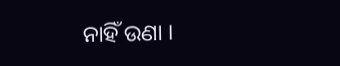ନାହିଁ ଉଣା ।